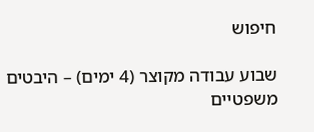חיפוש

שבוע עבודה מקוצר (4 ימים) – היבטים משפטיים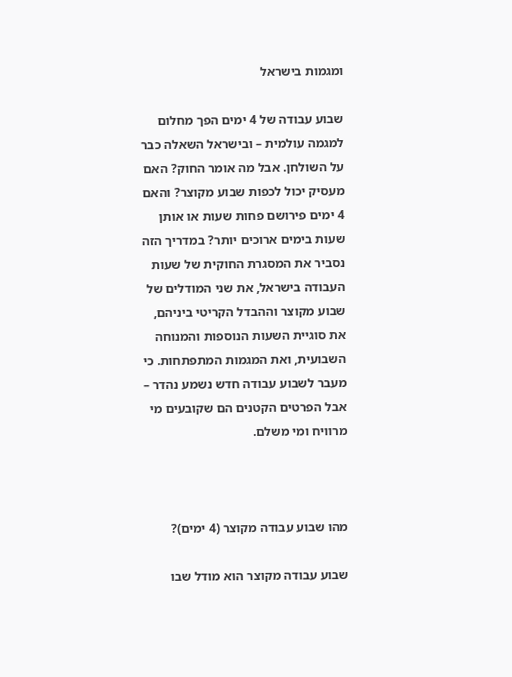ומגמות בישראל

שבוע עבודה של 4 ימים הפך מחלום למגמה עולמית – ובישראל השאלה כבר על השולחן. אבל מה אומר החוק? האם מעסיק יכול לכפות שבוע מקוצר? והאם 4 ימים פירושם פחות שעות או אותן שעות בימים ארוכים יותר? במדריך הזה נסביר את המסגרת החוקית של שעות העבודה בישראל, את שני המודלים של שבוע מקוצר וההבדל הקריטי ביניהם, את סוגיית השעות הנוספות והמנוחה השבועית, ואת המגמות המתפתחות. כי מעבר לשבוע עבודה חדש נשמע נהדר – אבל הפרטים הקטנים הם שקובעים מי מרוויח ומי משלם.



מהו שבוע עבודה מקוצר (4 ימים)?

שבוע עבודה מקוצר הוא מודל שבו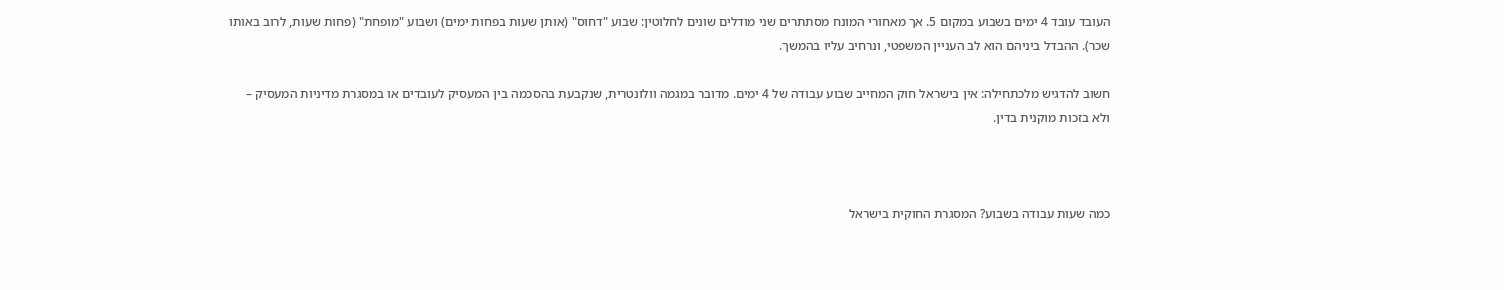העובד עובד 4 ימים בשבוע במקום 5. אך מאחורי המונח מסתתרים שני מודלים שונים לחלוטין: שבוע "דחוס" (אותן שעות בפחות ימים) ושבוע "מופחת" (פחות שעות, לרוב באותו שכר). ההבדל ביניהם הוא לב העניין המשפטי, ונרחיב עליו בהמשך.

חשוב להדגיש מלכתחילה: אין בישראל חוק המחייב שבוע עבודה של 4 ימים. מדובר במגמה וולונטרית, שנקבעת בהסכמה בין המעסיק לעובדים או במסגרת מדיניות המעסיק – ולא בזכות מוקנית בדין.



כמה שעות עבודה בשבוע? המסגרת החוקית בישראל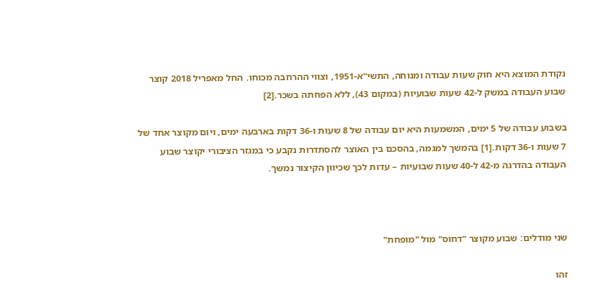נקודת המוצא היא חוק שעות עבודה ומנוחה, התשי"א-1951, וצווי ההרחבה מכוחו. החל מאפריל 2018 קוצר שבוע העבודה במשק ל-42 שעות שבועיות (במקום 43), ללא הפחתה בשכר.[2]

בשבוע עבודה של 5 ימים, המשמעות היא יום עבודה של 8 שעות ו-36 דקות בארבעה ימים, ויום מקוצר אחד של 7 שעות ו-36 דקות.[1] בהמשך למגמה, בהסכם בין האוצר להסתדרות נקבע כי במגזר הציבורי יקוצר שבוע העבודה בהדרגה מ-42 ל-40 שעות שבועיות – עדות לכך שכיוון הקיצור נמשך.



שני מודלים: שבוע מקוצר "דחוס" מול "מופחת"

זהו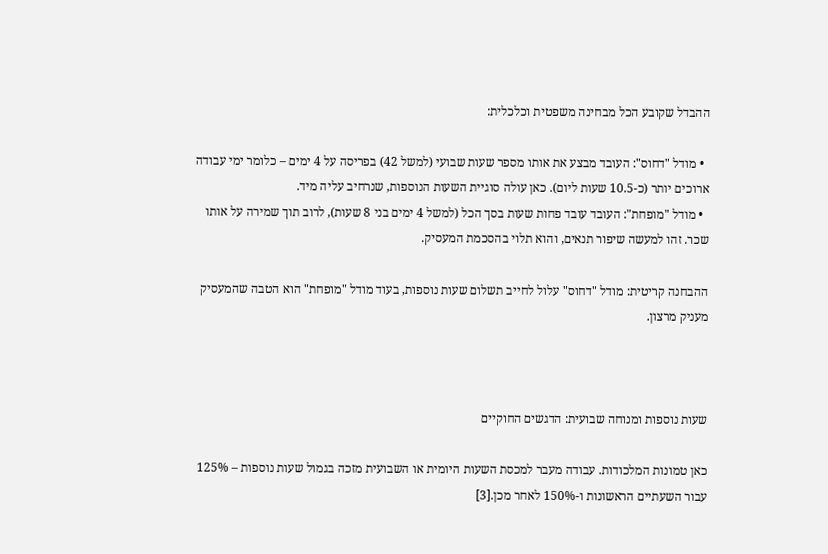ההבדל שקובע הכל מבחינה משפטית וכלכלית:

  • מודל "דחוס": העובד מבצע את אותו מספר שעות שבועי (למשל 42) בפריסה על 4 ימים – כלומר ימי עבודה ארוכים יותר (כ-10.5 שעות ליום). כאן עולה סוגיית השעות הנוספות, שנרחיב עליה מיד.
  • מודל "מופחת": העובד עובד פחות שעות בסך הכל (למשל 4 ימים בני 8 שעות), לרוב תוך שמירה על אותו שכר. זהו למעשה שיפור תנאים, והוא תלוי בהסכמת המעסיק.

ההבחנה קריטית: מודל "דחוס" עלול לחייב תשלום שעות נוספות, בעוד מודל "מופחת" הוא הטבה שהמעסיק מעניק מרצון.



שעות נוספות ומנוחה שבועית: הדגשים החוקיים

כאן טמונות המלכודות. עבודה מעבר למכסת השעות היומית או השבועית מזכה בגמול שעות נוספות – 125% עבור השעתיים הראשונות ו-150% לאחר מכן.[3]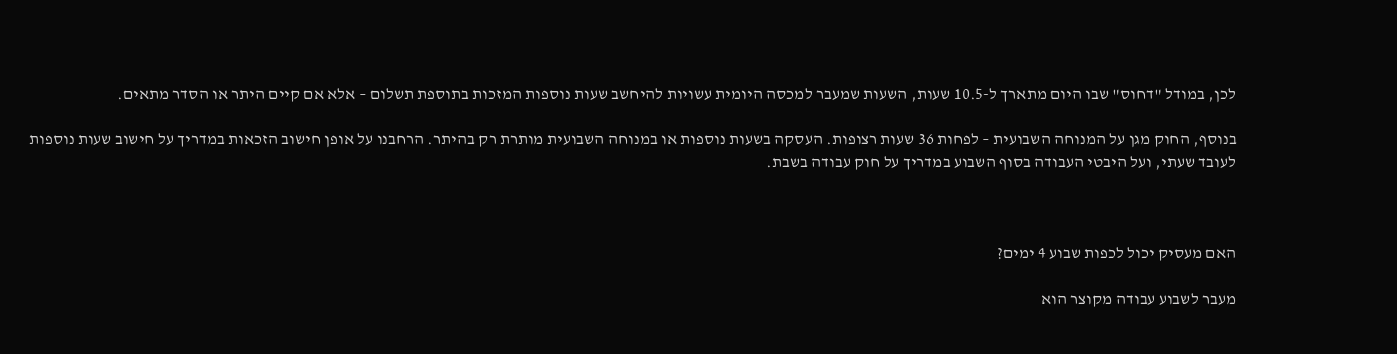לכן, במודל "דחוס" שבו היום מתארך ל-10.5 שעות, השעות שמעבר למכסה היומית עשויות להיחשב שעות נוספות המזכות בתוספת תשלום – אלא אם קיים היתר או הסדר מתאים.

בנוסף, החוק מגן על המנוחה השבועית – לפחות 36 שעות רצופות. העסקה בשעות נוספות או במנוחה השבועית מותרת רק בהיתר. הרחבנו על אופן חישוב הזכאות במדריך על חישוב שעות נוספות לעובד שעתי, ועל היבטי העבודה בסוף השבוע במדריך על חוק עבודה בשבת.



האם מעסיק יכול לכפות שבוע 4 ימים?

מעבר לשבוע עבודה מקוצר הוא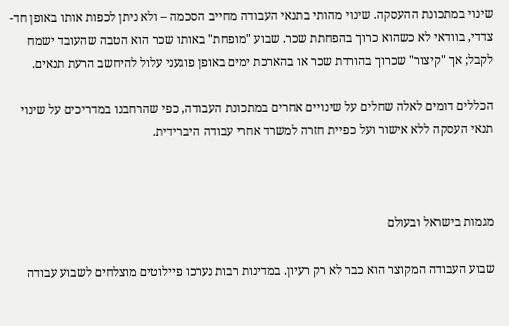שינוי במתכונת ההעסקה. שינוי מהותי בתנאי העבודה מחייב הסכמה – ולא ניתן לכפות אותו באופן חד-צדדי, בוודאי לא כשהוא כרוך בהפחתת שכר. שבוע "מופחת" באותו שכר הוא הטבה שהעובד ישמח לקבל; אך "קיצור" שכרוך בהורדת שכר או בהארכת ימים באופן פוגעני עלול להיחשב הרעת תנאים.

הכללים דומים לאלה שחלים על שינויים אחרים במתכונת העבודה, כפי שהרחבנו במדריכים על שינוי תנאי העסקה ללא אישור ועל כפיית חזרה למשרד אחרי עבודה היברידית.



מגמות בישראל ובעולם

שבוע העבודה המקוצר הוא כבר לא רק רעיון. במדינות רבות נערכו פיילוטים מוצלחים לשבוע עבודה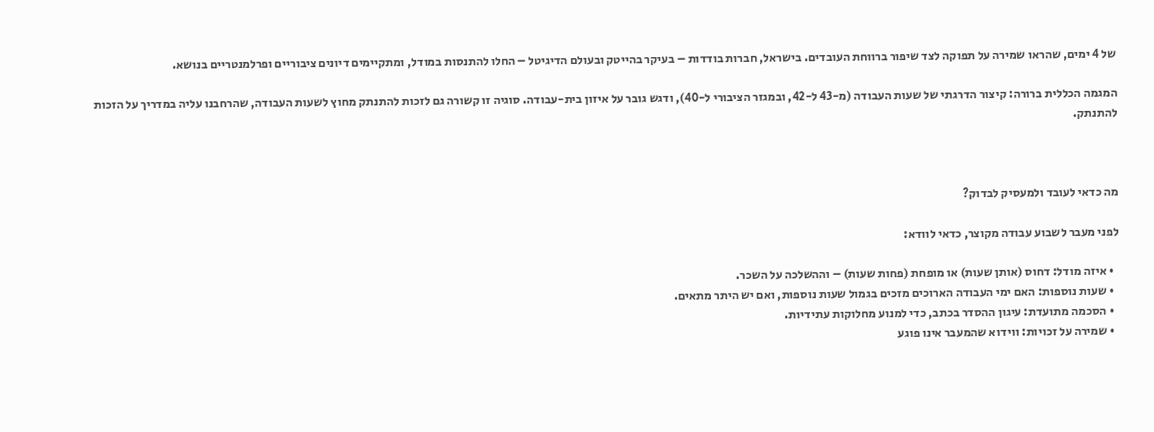של 4 ימים, שהראו שמירה על תפוקה לצד שיפור ברווחת העובדים. בישראל, חברות בודדות – בעיקר בהייטק ובעולם הדיגיטל – החלו להתנסות במודל, ומתקיימים דיונים ציבוריים ופרלמנטריים בנושא.

המגמה הכללית ברורה: קיצור הדרגתי של שעות העבודה (מ-43 ל-42, ובמגזר הציבורי ל-40), ודגש גובר על איזון בית-עבודה. סוגיה זו קשורה גם לזכות להתנתק מחוץ לשעות העבודה, שהרחבנו עליה במדריך על הזכות להתנתק.



מה כדאי לעובד ולמעסיק לבדוק?

לפני מעבר לשבוע עבודה מקוצר, כדאי לוודא:

  • איזה מודל: דחוס (אותן שעות) או מופחת (פחות שעות) – וההשלכה על השכר.
  • שעות נוספות: האם ימי העבודה הארוכים מזכים בגמול שעות נוספות, ואם יש היתר מתאים.
  • הסכמה מתועדת: עיגון ההסדר בכתב, כדי למנוע מחלוקות עתידיות.
  • שמירה על זכויות: ווידוא שהמעבר אינו פוגע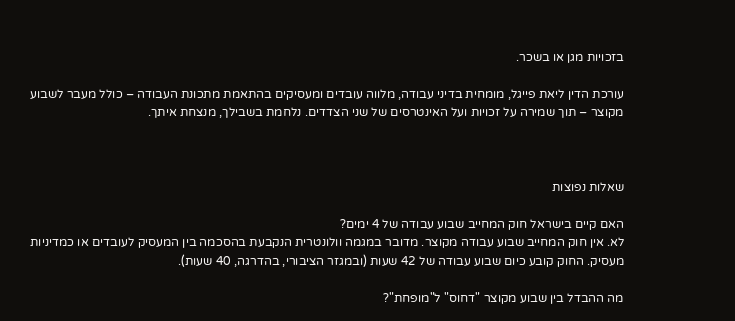בזכויות מגן או בשכר.

עורכת הדין ליאת פייגל, מומחית בדיני עבודה, מלווה עובדים ומעסיקים בהתאמת מתכונת העבודה – כולל מעבר לשבוע מקוצר – תוך שמירה על זכויות ועל האינטרסים של שני הצדדים. נלחמת בשבילך, מנצחת איתך.



שאלות נפוצות

האם קיים בישראל חוק המחייב שבוע עבודה של 4 ימים?
לא. אין חוק המחייב שבוע עבודה מקוצר. מדובר במגמה וולונטרית הנקבעת בהסכמה בין המעסיק לעובדים או כמדיניות מעסיק. החוק קובע כיום שבוע עבודה של 42 שעות (ובמגזר הציבורי, בהדרגה, 40 שעות).

מה ההבדל בין שבוע מקוצר "דחוס" ל"מופחת"?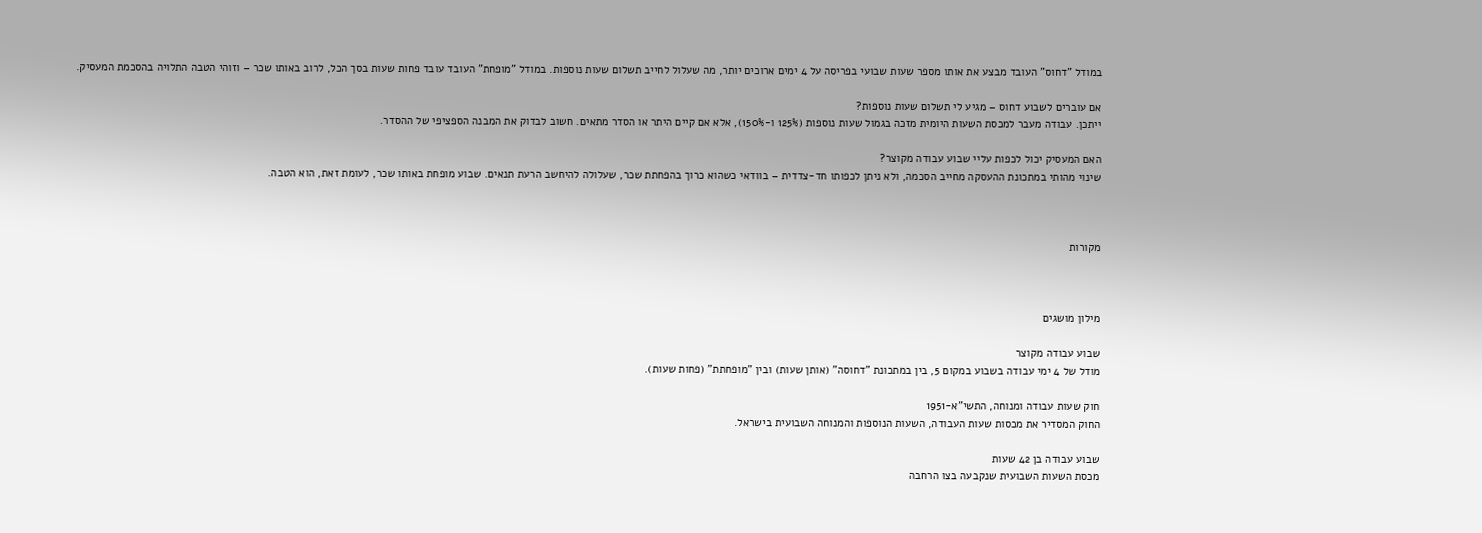במודל "דחוס" העובד מבצע את אותו מספר שעות שבועי בפריסה על 4 ימים ארוכים יותר, מה שעלול לחייב תשלום שעות נוספות. במודל "מופחת" העובד עובד פחות שעות בסך הכל, לרוב באותו שכר – וזוהי הטבה התלויה בהסכמת המעסיק.

אם עוברים לשבוע דחוס – מגיע לי תשלום שעות נוספות?
ייתכן. עבודה מעבר למכסת השעות היומית מזכה בגמול שעות נוספות (125% ו-150%), אלא אם קיים היתר או הסדר מתאים. חשוב לבדוק את המבנה הספציפי של ההסדר.

האם המעסיק יכול לכפות עליי שבוע עבודה מקוצר?
שינוי מהותי במתכונת ההעסקה מחייב הסכמה, ולא ניתן לכפותו חד-צדדית – בוודאי כשהוא כרוך בהפחתת שכר, שעלולה להיחשב הרעת תנאים. שבוע מופחת באותו שכר, לעומת זאת, הוא הטבה.



מקורות



מילון מושגים

שבוע עבודה מקוצר
מודל של 4 ימי עבודה בשבוע במקום 5, בין במתכונת "דחוסה" (אותן שעות) ובין "מופחתת" (פחות שעות).

חוק שעות עבודה ומנוחה, התשי"א-1951
החוק המסדיר את מכסות שעות העבודה, השעות הנוספות והמנוחה השבועית בישראל.

שבוע עבודה בן 42 שעות
מכסת השעות השבועית שנקבעה בצו הרחבה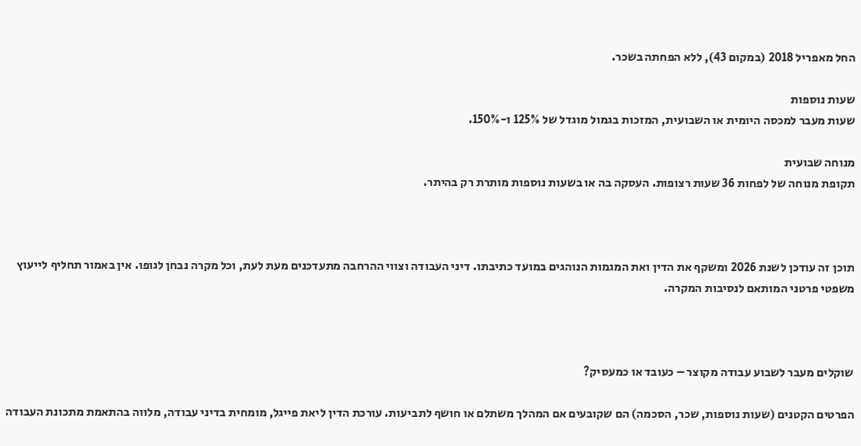החל מאפריל 2018 (במקום 43), ללא הפחתה בשכר.

שעות נוספות
שעות מעבר למכסה היומית או השבועית, המזכות בגמול מוגדל של 125% ו-150%.

מנוחה שבועית
תקופת מנוחה של לפחות 36 שעות רצופות. העסקה בה או בשעות נוספות מותרת רק בהיתר.



תוכן זה עודכן לשנת 2026 ומשקף את הדין ואת המגמות הנוהגים במועד כתיבתו. דיני העבודה וצווי ההרחבה מתעדכנים מעת לעת, וכל מקרה נבחן לגופו. אין באמור תחליף לייעוץ משפטי פרטני המותאם לנסיבות המקרה.



שוקלים מעבר לשבוע עבודה מקוצר – כעובד או כמעסיק?

הפרטים הקטנים (שעות נוספות, שכר, הסכמה) הם שקובעים אם המהלך משתלם או חושף לתביעות. עורכת הדין ליאת פייגל, מומחית בדיני עבודה, מלווה בהתאמת מתכונת העבודה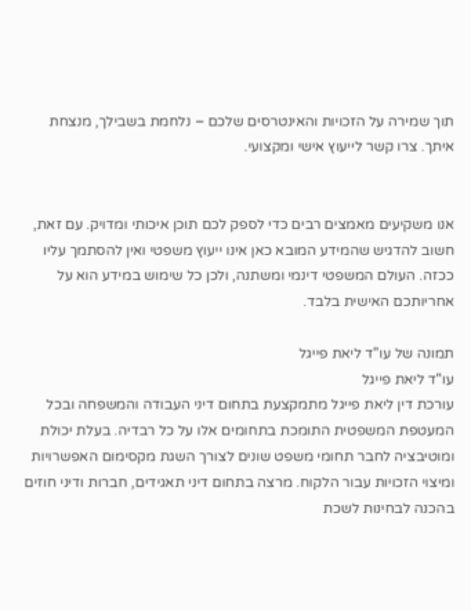תוך שמירה על הזכויות והאינטרסים שלכם – נלחמת בשבילך, מנצחת איתך. צרו קשר לייעוץ אישי ומקצועי.


אנו משקיעים מאמצים רבים כדי לספק לכם תוכן איכותי ומדויק. עם זאת, חשוב להדגיש שהמידע המובא כאן אינו ייעוץ משפטי ואין להסתמך עליו ככזה. העולם המשפטי דינמי ומשתנה, ולכן כל שימוש במידע הוא על אחריותכם האישית בלבד.

תמונה של עו"ד ליאת פייגל
עו"ד ליאת פייגל
עורכת דין ליאת פייגל מתמקצעת בתחום דיני העבודה והמשפחה ובכל המעטפת המשפטית התומכת בתחומים אלו על כל רבדיה. בעלת יכולת ומוטיבציה לחבר תחומי משפט שונים לצורך השגת מקסימום האפשרויות ומיצוי הזכויות עבור הלקוח. מרצה בתחום דיני תאגידים, חברות ודיני חוזים בהכנה לבחינות לשכת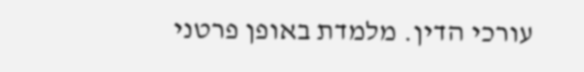עורכי הדין. מלמדת באופן פרטני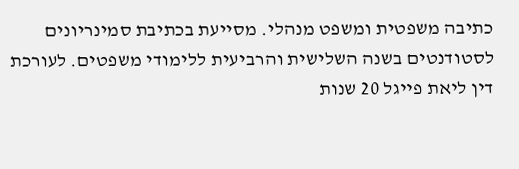כתיבה משפטית ומשפט מנהלי. מסייעת בכתיבת סמינריונים לסטודנטים בשנה השלישית והרביעית ללימודי משפטים. לעורכת דין ליאת פייגל 20 שנות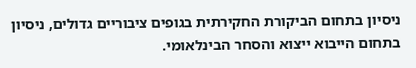ניסיון בתחום הביקורת החקירתית בגופים ציבוריים גדולים, ניסיון בתחום הייבוא ייצוא והסחר הבינלאומי.